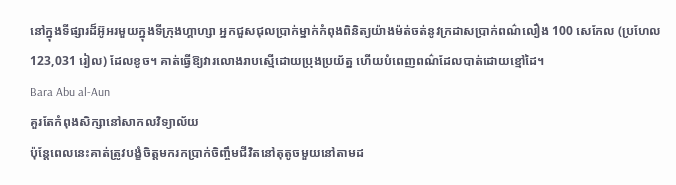នៅក្នុងទីផ្សារដ៏អ៊ូអរមួយក្នុងទីក្រុងហ្គាហ្សា អ្នកជួសជុលប្រាក់ម្នាក់កំពុងពិនិត្យយ៉ាងម៉ត់ចត់នូវក្រដាសប្រាក់ពណ៌លឿង 100 សេកែល (ប្រហែល 123,031 រៀល) ដែលខូច។ គាត់ធ្វើឱ្យវារលោងរាបស្មើដោយប្រុងប្រយ័ត្ន ហើយបំពេញពណ៌ដែលបាត់ដោយខ្មៅដៃ។
Bara Abu al-Aun
គួរតែកំពុងសិក្សានៅសាកលវិទ្យាល័យ
ប៉ុន្តែពេលនេះគាត់ត្រូវបង្ខំចិត្តមករកប្រាក់ចិញ្ចឹមជីវិតនៅតុតូចមួយនៅតាមដ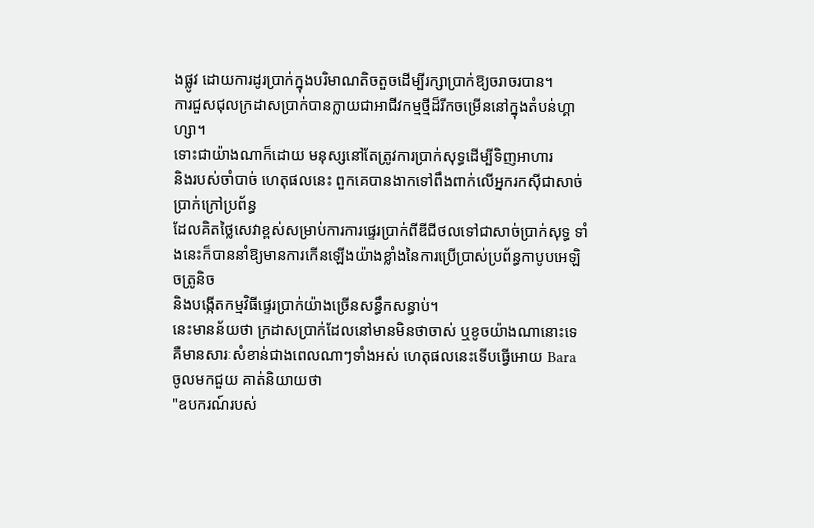ងផ្លូវ ដោយការដូរប្រាក់ក្នុងបរិមាណតិចតួចដើម្បីរក្សាប្រាក់ឱ្យចរាចរបាន។
ការជួសជុលក្រដាសប្រាក់បានក្លាយជាអាជីវកម្មថ្មីដ៏រីកចម្រើននៅក្នុងតំបន់ហ្គាហ្សា។
ទោះជាយ៉ាងណាក៏ដោយ មនុស្សនៅតែត្រូវការប្រាក់សុទ្ធដើម្បីទិញអាហារ
និងរបស់ចាំបាច់ ហេតុផលនេះ ពួកគេបានងាកទៅពឹងពាក់លើអ្នករកស៊ីជាសាច់ប្រាក់ក្រៅប្រព័ន្ធ
ដែលគិតថ្លៃសេវាខ្ពស់សម្រាប់ការការផ្ទេរប្រាក់ពីឌីជីថលទៅជាសាច់ប្រាក់សុទ្ធ ទាំងនេះក៏បាននាំឱ្យមានការកើនឡើងយ៉ាងខ្លាំងនៃការប្រើប្រាស់ប្រព័ន្ធកាបូបអេឡិចត្រូនិច
និងបង្កើតកម្មវិធីផ្ទេរប្រាក់យ៉ាងច្រើនសន្ធឹកសន្ធាប់។
នេះមានន័យថា ក្រដាសប្រាក់ដែលនៅមានមិនថាចាស់ ឬខូចយ៉ាងណានោះទេ
គឺមានសារៈសំខាន់ជាងពេលណាៗទាំងអស់ ហេតុផលនេះទើបធ្វើអោយ Bara ចូលមកជួយ គាត់និយាយថា
"ឧបករណ៍របស់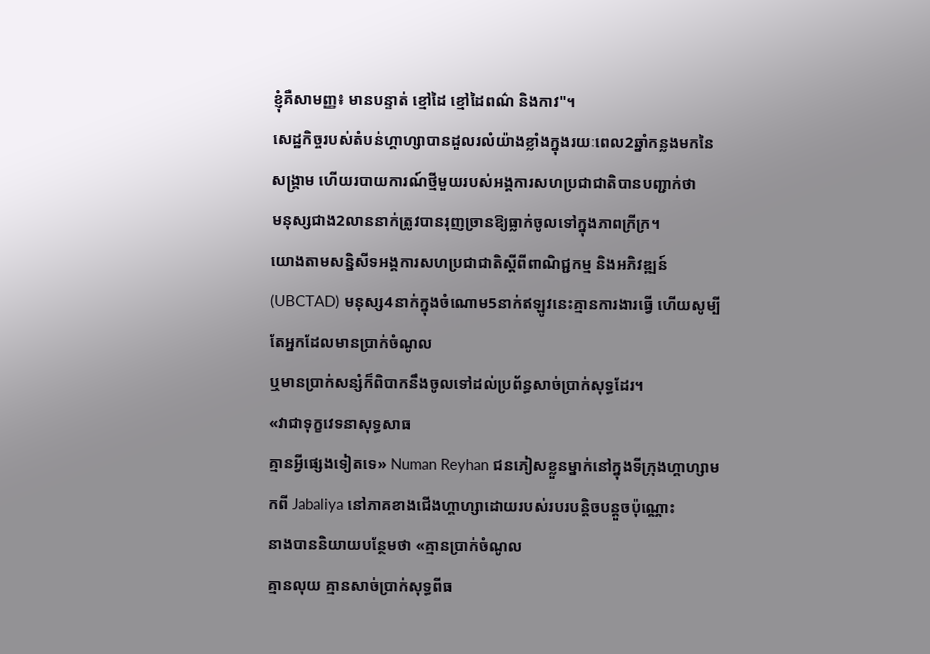ខ្ញុំគឺសាមញ្ញ៖ មានបន្ទាត់ ខ្មៅដៃ ខ្មៅដៃពណ៌ និងកាវ"។
សេដ្ឋកិច្ចរបស់តំបន់ហ្គាហ្សាបានដួលរលំយ៉ាងខ្លាំងក្នុងរយៈពេល2ឆ្នាំកន្លងមកនៃសង្គ្រាម ហើយរបាយការណ៍ថ្មីមួយរបស់អង្គការសហប្រជាជាតិបានបញ្ជាក់ថា
មនុស្សជាង2លាននាក់ត្រូវបានរុញច្រានឱ្យធ្លាក់ចូលទៅក្នុងភាពក្រីក្រ។
យោងតាមសន្និសីទអង្គការសហប្រជាជាតិស្តីពីពាណិជ្ជកម្ម និងអភិវឌ្ឍន៍
(UBCTAD) មនុស្ស4នាក់ក្នុងចំណោម5នាក់ឥឡូវនេះគ្មានការងារធ្វើ ហើយសូម្បីតែអ្នកដែលមានប្រាក់ចំណូល
ឬមានប្រាក់សន្សំក៏ពិបាកនឹងចូលទៅដល់ប្រព័ន្ធសាច់ប្រាក់សុទ្ធដែរ។
«វាជាទុក្ខវេទនាសុទ្ធសាធ
គ្មានអ្វីផ្សេងទៀតទេ» Numan Reyhan ជនភៀសខ្លួនម្នាក់នៅក្នុងទីក្រុងហ្គាហ្សាមកពី Jabaliya នៅភាគខាងជើងហ្គាហ្សាដោយរបស់របរបន្តិចបន្តួចប៉ុណ្ណោះ
នាងបាននិយាយបន្ថែមថា «គ្មានប្រាក់ចំណូល
គ្មានលុយ គ្មានសាច់ប្រាក់សុទ្ធពីធ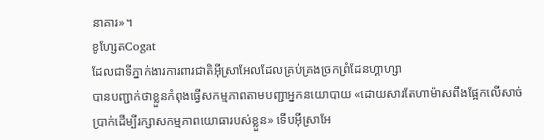នាគារ»។
ខូហ្សែតCogat
ដែលជាទីភ្នាក់ងារការពារជាតិអ៊ីស្រាអែលដែលគ្រប់គ្រងច្រកព្រំដែនហ្គាហ្សា
បានបញ្ជាក់ថាខ្លួនកំពុងធ្វើសកម្មភាពតាមបញ្ជាអ្នកនយោបាយ «ដោយសារតែហាម៉ាសពឹងផ្អែកលើសាច់ប្រាក់ដើម្បីរក្សាសកម្មភាពយោធារបស់ខ្លួន» ទើបអ៊ីស្រាអែ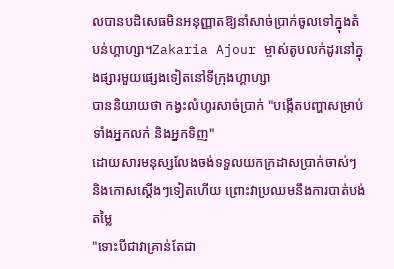លបានបដិសេធមិនអនុញ្ញាតឱ្យនាំសាច់ប្រាក់ចូលទៅក្នុងតំបន់ហ្គាហ្សា។Zakaria Ajour ម្ចាស់តូបលក់ដូរនៅក្នុងផ្សារមួយផ្សេងទៀតនៅទីក្រុងហ្គាហ្សា
បាននិយាយថា កង្វះលំហូរសាច់ប្រាក់ "បង្កើតបញ្ហាសម្រាប់ទាំងអ្នកលក់ និងអ្នកទិញ"
ដោយសារមនុស្សលែងចង់ទទួលយកក្រដាសប្រាក់ចាស់ៗ និងកោសស្តើងៗទៀតហើយ ព្រោះវាប្រឈមនឹងការបាត់បង់តម្លៃ
"ទោះបីជាវាគ្រាន់តែជា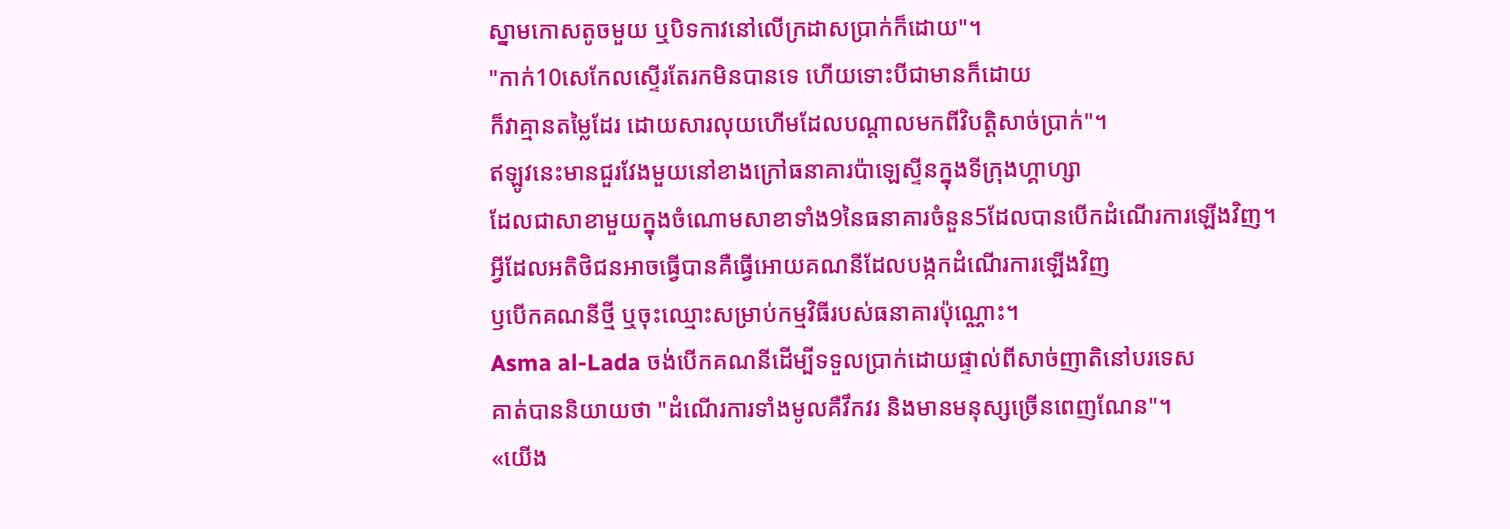ស្នាមកោសតូចមួយ ឬបិទកាវនៅលើក្រដាសប្រាក់ក៏ដោយ"។
"កាក់10សេកែលស្ទើរតែរកមិនបានទេ ហើយទោះបីជាមានក៏ដោយ
ក៏វាគ្មានតម្លៃដែរ ដោយសារលុយហើមដែលបណ្តាលមកពីវិបត្តិសាច់ប្រាក់"។
ឥឡូវនេះមានជួរវែងមួយនៅខាងក្រៅធនាគារប៉ាឡេស្ទីនក្នុងទីក្រុងហ្គាហ្សា
ដែលជាសាខាមួយក្នុងចំណោមសាខាទាំង9នៃធនាគារចំនួន5ដែលបានបើកដំណើរការឡើងវិញ។
អ្វីដែលអតិថិជនអាចធ្វើបានគឺធ្វើអោយគណនីដែលបង្កកដំណើរការឡើងវិញ
ឫបើកគណនីថ្មី ឬចុះឈ្មោះសម្រាប់កម្មវិធីរបស់ធនាគារប៉ុណ្ណោះ។
Asma al-Lada ចង់បើកគណនីដើម្បីទទួលប្រាក់ដោយផ្ទាល់ពីសាច់ញាតិនៅបរទេស
គាត់បាននិយាយថា "ដំណើរការទាំងមូលគឺវឹកវរ និងមានមនុស្សច្រើនពេញណែន"។
«យើង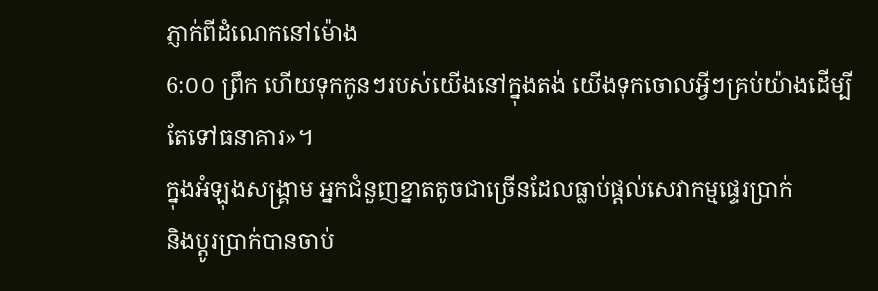ភ្ញាក់ពីដំណេកនៅម៉ោង
6:០០ ព្រឹក ហើយទុកកូនៗរបស់យើងនៅក្នុងតង់ យើងទុកចោលអ្វីៗគ្រប់យ៉ាងដើម្បីតែទៅធនាគារ»។
ក្នុងអំឡុងសង្គ្រាម អ្នកជំនួញខ្នាតតូចជាច្រើនដែលធ្លាប់ផ្តល់សេវាកម្មផ្ទេរប្រាក់
និងប្តូរប្រាក់បានចាប់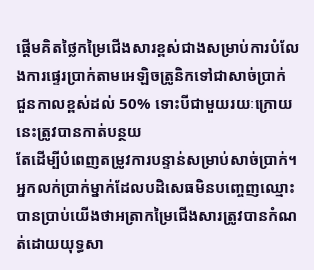ផ្តើមគិតថ្លៃកម្រៃជើងសារខ្ពស់ជាងសម្រាប់ការបំលែងការផ្ទេរប្រាក់តាមអេឡិចត្រូនិកទៅជាសាច់ប្រាក់
ជួនកាលខ្ពស់ដល់ 50% ទោះបីជាមួយរយៈក្រោយនេះត្រូវបានកាត់បន្ថយ
តែដើម្បីបំពេញតម្រូវការបន្ទាន់សម្រាប់សាច់ប្រាក់។
អ្នកលក់ប្រាក់ម្នាក់ដែលបដិសេធមិនបញ្ចេញឈ្មោះបានប្រាប់យើងថាអត្រាកម្រៃជើងសារត្រូវបានកំណត់ដោយយុទ្ធសា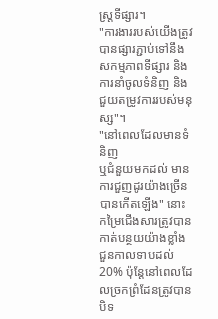ស្ត្រទីផ្សារ។
"ការងាររបស់យើងត្រូវបានផ្សារភ្ជាប់ទៅនឹងសកម្មភាពទីផ្សារ និងការនាំចូលទំនិញ និងជួយតម្រូវការរបស់មនុស្ស"។
"នៅពេលដែលមានទំនិញ
ឬជំនួយមកដល់ មានការជួញដូរយ៉ាងច្រើនបានកើតឡើង" នោះកម្រៃជើងសារត្រូវបានកាត់បន្ថយយ៉ាងខ្លាំង
ជួនកាលទាបដល់ 20% ប៉ុន្តែនៅពេលដែលច្រកព្រំដែនត្រូវបានបិទ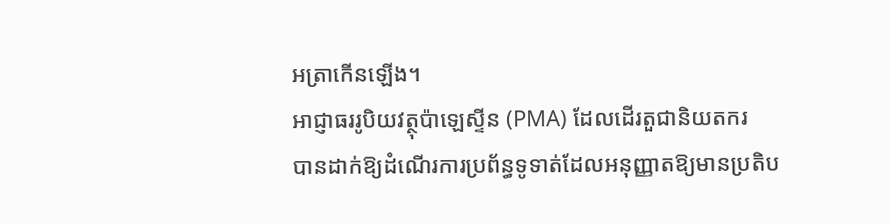អត្រាកើនឡើង។
អាជ្ញាធររូបិយវត្ថុប៉ាឡេស្ទីន (PMA) ដែលដើរតួជានិយតករ
បានដាក់ឱ្យដំណើរការប្រព័ន្ធទូទាត់ដែលអនុញ្ញាតឱ្យមានប្រតិប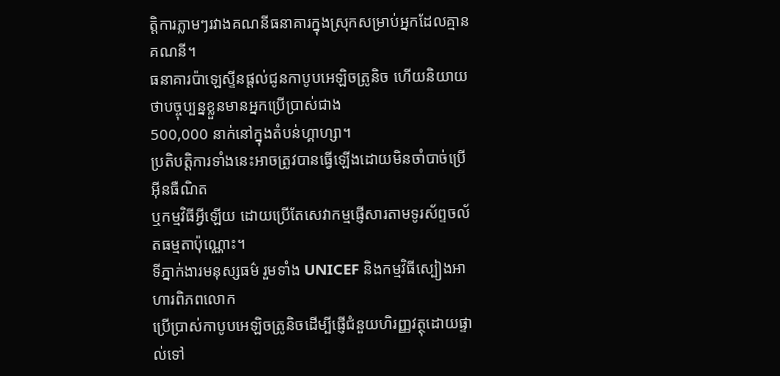ត្តិការភ្លាមៗរវាងគណនីធនាគារក្នុងស្រុកសម្រាប់អ្នកដែលគ្មានគណនី។
ធនាគារប៉ាឡេស្ទីនផ្តល់ជូនកាបូបអេឡិចត្រូនិច ហើយនិយាយថាបច្ចុប្បន្នខ្លួនមានអ្នកប្រើប្រាស់ជាង
500,000 នាក់នៅក្នុងតំបន់ហ្គាហ្សា។
ប្រតិបត្តិការទាំងនេះអាចត្រូវបានធ្វើឡើងដោយមិនចាំបាច់ប្រើអ៊ីនធឺណិត
ឬកម្មវិធីអ្វីឡើយ ដោយប្រើតែសេវាកម្មផ្ញើសារតាមទូរស័ព្ទចល័តធម្មតាប៉ុណ្ណោះ។
ទីភ្នាក់ងារមនុស្សធម៌ រួមទាំង UNICEF និងកម្មវិធីស្បៀងអាហារពិភពលោក
ប្រើប្រាស់កាបូបអេឡិចត្រូនិចដើម្បីផ្ញើជំនួយហិរញ្ញវត្ថុដោយផ្ទាល់ទៅ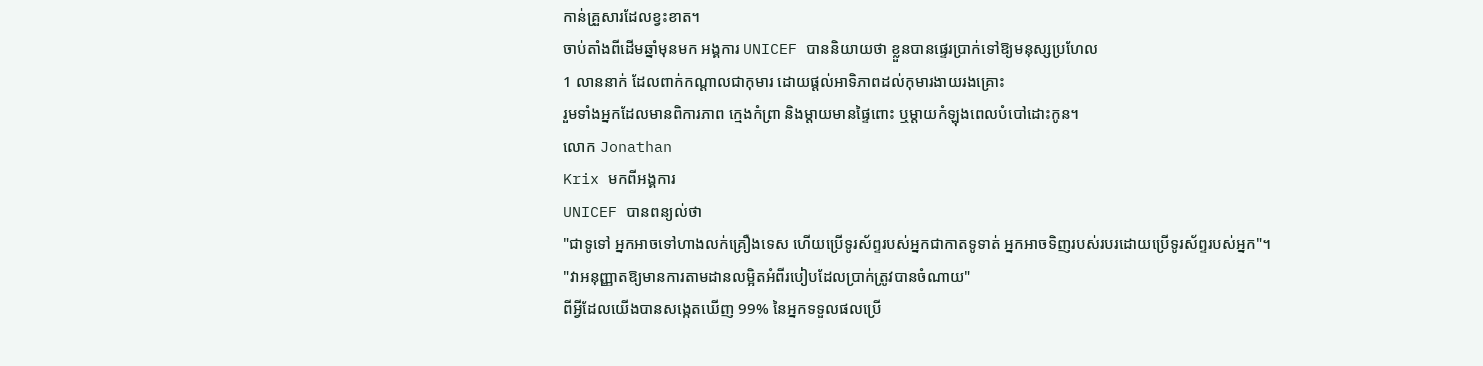កាន់គ្រួសារដែលខ្វះខាត។
ចាប់តាំងពីដើមឆ្នាំមុនមក អង្គការ UNICEF បាននិយាយថា ខ្លួនបានផ្ទេរប្រាក់ទៅឱ្យមនុស្សប្រហែល
1 លាននាក់ ដែលពាក់កណ្តាលជាកុមារ ដោយផ្តល់អាទិភាពដល់កុមារងាយរងគ្រោះ
រួមទាំងអ្នកដែលមានពិការភាព ក្មេងកំព្រា និងម្តាយមានផ្ទៃពោះ ឬម្តាយកំឡុងពេលបំបៅដោះកូន។
លោក Jonathan
Krix មកពីអង្គការ
UNICEF បានពន្យល់ថា
"ជាទូទៅ អ្នកអាចទៅហាងលក់គ្រឿងទេស ហើយប្រើទូរស័ព្ទរបស់អ្នកជាកាតទូទាត់ អ្នកអាចទិញរបស់របរដោយប្រើទូរស័ព្ទរបស់អ្នក"។
"វាអនុញ្ញាតឱ្យមានការតាមដានលម្អិតអំពីរបៀបដែលប្រាក់ត្រូវបានចំណាយ"
ពីអ្វីដែលយើងបានសង្កេតឃើញ 99% នៃអ្នកទទួលផលប្រើ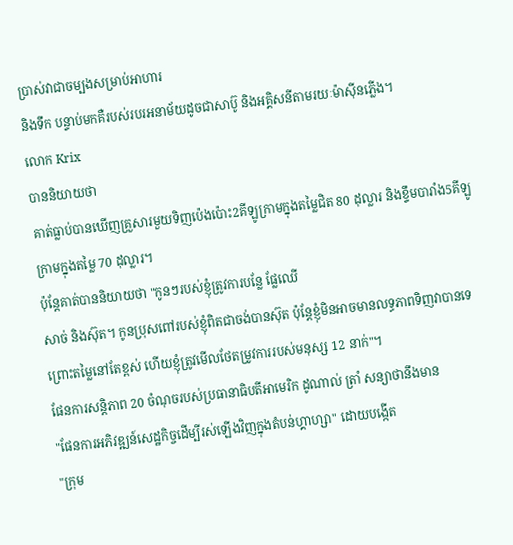ប្រាស់វាជាចម្បងសម្រាប់អាហារ
និងទឹក បន្ទាប់មកគឺរបស់របរអនាម័យដូចជាសាប៊ូ និងអគ្គិសនីតាមរយៈម៉ាស៊ីនភ្លើង។
លោក Krix
បាននិយាយថា
គាត់ធ្លាប់បានឃើញគ្រួសារមួយទិញប៉េងប៉ោះ2គីឡូក្រាមក្នុងតម្លៃជិត 80 ដុល្លារ និងខ្ទឹមបារាំង5គីឡូក្រាមក្នុងតម្លៃ 70 ដុល្លារ។
ប៉ុន្តែគាត់បាននិយាយថា "កូនៗរបស់ខ្ញុំត្រូវការបន្លែ ផ្លែឈើ
សាច់ និងស៊ុត។ កូនប្រុសពៅរបស់ខ្ញុំពិតជាចង់បានស៊ុត ប៉ុន្តែខ្ញុំមិនអាចមានលទ្ធភាពទិញវាបានទេ
ព្រោះតម្លៃនៅតែខ្ពស់ ហើយខ្ញុំត្រូវមើលថែតម្រូវការរបស់មនុស្ស 12 នាក់"។
ផែនការសន្តិភាព 20 ចំណុចរបស់ប្រធានាធិបតីអាមេរិក ដូណាល់ ត្រាំ សន្យាថានឹងមាន
"ផែនការអភិវឌ្ឍន៍សេដ្ឋកិច្ចដើម្បីរស់ឡើងវិញក្នុងតំបន់ហ្គាហ្សា" ដោយបង្កើត
"ក្រុម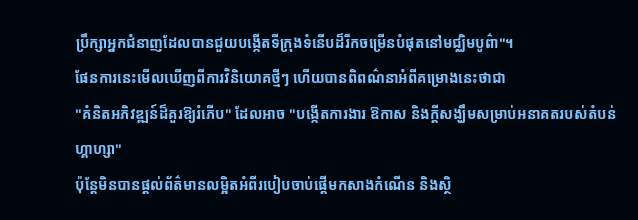ប្រឹក្សាអ្នកជំនាញដែលបានជួយបង្កើតទីក្រុងទំនើបដ៏រីកចម្រើនបំផុតនៅមជ្ឈិមបូព៌ា"។
ផែនការនេះមើលឃើញពីការវិនិយោគថ្មីៗ ហើយបានពិពណ៌នាអំពីគម្រោងនេះថាជា
"គំនិតអភិវឌ្ឍន៍ដ៏គួរឱ្យរំភើប" ដែលអាច "បង្កើតការងារ ឱកាស និងក្តីសង្ឃឹមសម្រាប់អនាគតរបស់តំបន់ហ្គាហ្សា"
ប៉ុន្តែមិនបានផ្តល់ព័ត៌មានលម្អិតអំពីរបៀបចាប់ផ្តើមកសាងកំណើន និងស្ថិ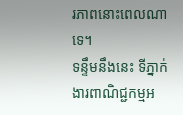រភាពនោះពេលណាទេ។
ទន្ទឹមនឹងនេះ ទីភ្នាក់ងារពាណិជ្ជកម្មអ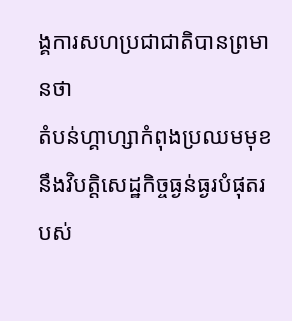ង្គការសហប្រជាជាតិបានព្រមានថា
តំបន់ហ្គាហ្សាកំពុងប្រឈមមុខនឹងវិបត្តិសេដ្ឋកិច្ចធ្ងន់ធ្ងរបំផុតរបស់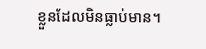ខ្លួនដែលមិនធ្លាប់មាន។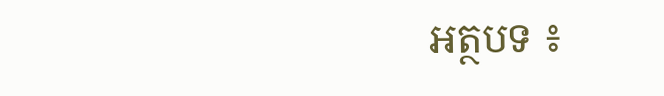អត្ថបទ ៖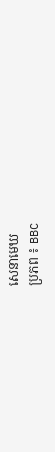សេនាមេឃ
ប្រភព ៖ BBC